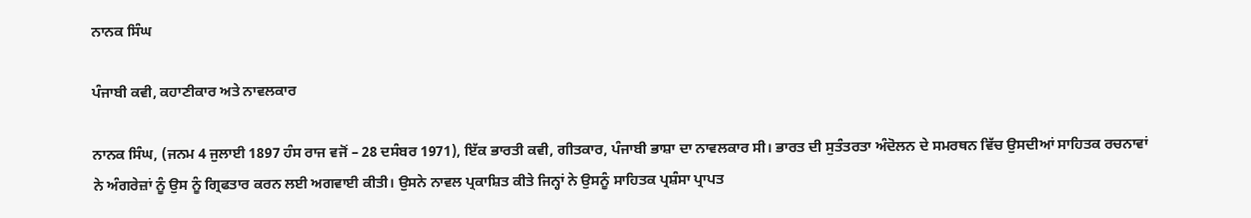ਨਾਨਕ ਸਿੰਘ

ਪੰਜਾਬੀ ਕਵੀ, ਕਹਾਣੀਕਾਰ ਅਤੇ ਨਾਵਲਕਾਰ

ਨਾਨਕ ਸਿੰਘ, (ਜਨਮ 4 ਜੁਲਾਈ 1897 ਹੰਸ ਰਾਜ ਵਜੋਂ – 28 ਦਸੰਬਰ 1971), ਇੱਕ ਭਾਰਤੀ ਕਵੀ, ਗੀਤਕਾਰ, ਪੰਜਾਬੀ ਭਾਸ਼ਾ ਦਾ ਨਾਵਲਕਾਰ ਸੀ। ਭਾਰਤ ਦੀ ਸੁਤੰਤਰਤਾ ਅੰਦੋਲਨ ਦੇ ਸਮਰਥਨ ਵਿੱਚ ਉਸਦੀਆਂ ਸਾਹਿਤਕ ਰਚਨਾਵਾਂ ਨੇ ਅੰਗਰੇਜ਼ਾਂ ਨੂੰ ਉਸ ਨੂੰ ਗ੍ਰਿਫਤਾਰ ਕਰਨ ਲਈ ਅਗਵਾਈ ਕੀਤੀ। ਉਸਨੇ ਨਾਵਲ ਪ੍ਰਕਾਸ਼ਿਤ ਕੀਤੇ ਜਿਨ੍ਹਾਂ ਨੇ ਉਸਨੂੰ ਸਾਹਿਤਕ ਪ੍ਰਸ਼ੰਸਾ ਪ੍ਰਾਪਤ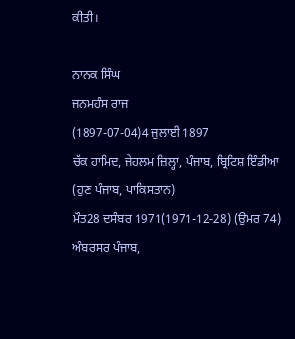ਕੀਤੀ।

ਨਾਨਕ ਸਿੰਘ
ਜਨਮਹੰਸ ਰਾਜ
(1897-07-04)4 ਜੁਲਾਈ 1897
ਚੱਕ ਹਾਮਿਦ, ਜੇਹਲਮ ਜ਼ਿਲ੍ਹਾ, ਪੰਜਾਬ, ਬ੍ਰਿਟਿਸ਼ ਇੰਡੀਆ
(ਹੁਣ ਪੰਜਾਬ, ਪਾਕਿਸਤਾਨ)
ਮੌਤ28 ਦਸੰਬਰ 1971(1971-12-28) (ਉਮਰ 74)
ਅੰਬਰਸਰ ਪੰਜਾਬ,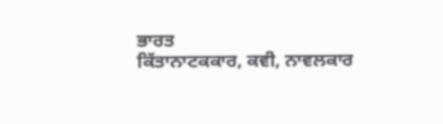ਭਾਰਤ
ਕਿੱਤਾਨਾਟਕਕਾਰ, ਕਵੀ, ਨਾਵਲਕਾਰ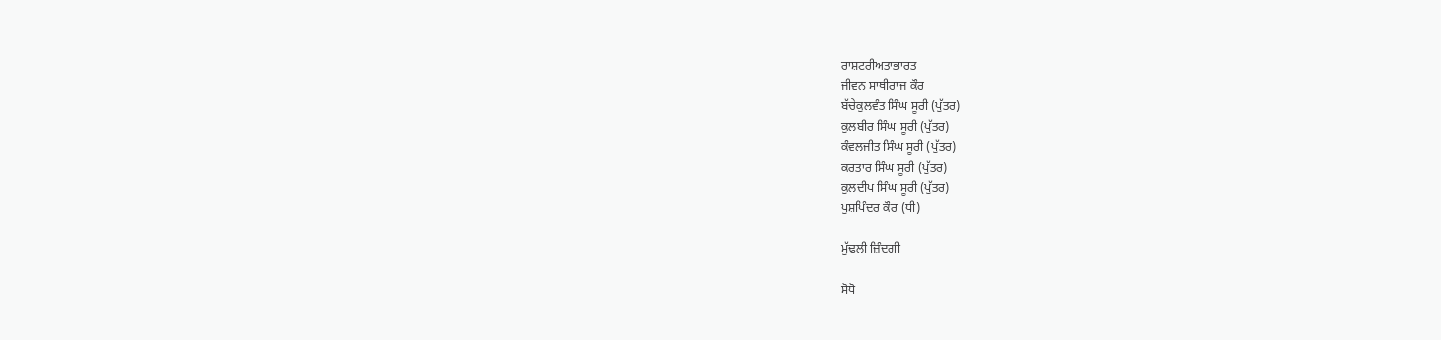ਰਾਸ਼ਟਰੀਅਤਾਭਾਰਤ
ਜੀਵਨ ਸਾਥੀਰਾਜ ਕੌਰ
ਬੱਚੇਕੁਲਵੰਤ ਸਿੰਘ ਸੂਰੀ (ਪੁੱਤਰ)
ਕੁਲਬੀਰ ਸਿੰਘ ਸੂਰੀ (ਪੁੱਤਰ)
ਕੰਵਲਜੀਤ ਸਿੰਘ ਸੂਰੀ (ਪੁੱਤਰ)
ਕਰਤਾਰ ਸਿੰਘ ਸੂਰੀ (ਪੁੱਤਰ)
ਕੁਲਦੀਪ ਸਿੰਘ ਸੂਰੀ (ਪੁੱਤਰ)
ਪੁਸ਼ਪਿੰਦਰ ਕੌਰ (ਧੀ)

ਮੁੱਢਲੀ ਜ਼ਿੰਦਗੀ

ਸੋਧੋ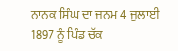ਨਾਨਕ ਸਿੰਘ ਦਾ ਜਨਮ 4 ਜੁਲਾਈ 1897 ਨੂੰ ਪਿੰਡ ਚੱਕ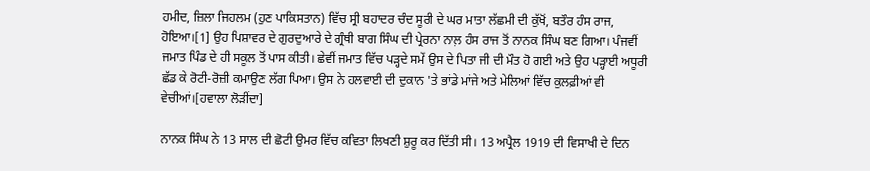ਹਮੀਦ, ਜ਼ਿਲਾ ਜਿਹਲਮ (ਹੁਣ ਪਾਕਿਸਤਾਨ) ਵਿੱਚ ਸ੍ਰੀ ਬਹਾਦਰ ਚੰਦ ਸੂਰੀ ਦੇ ਘਰ ਮਾਤਾ ਲੱਛਮੀ ਦੀ ਕੁੱਖੋਂ, ਬਤੌਰ ਹੰਸ ਰਾਜ, ਹੋਇਆ।[1] ਉਹ ਪਿਸ਼ਾਵਰ ਦੇ ਗੁਰਦੁਆਰੇ ਦੇ ਗ੍ਰੰਥੀ ਬਾਗ ਸਿੰਘ ਦੀ ਪ੍ਰੇਰਨਾ ਨਾਲ਼ ਹੰਸ ਰਾਜ ਤੋਂ ਨਾਨਕ ਸਿੰਘ ਬਣ ਗਿਆ। ਪੰਜਵੀਂ ਜਮਾਤ ਪਿੰਡ ਦੇ ਹੀ ਸਕੂਲ ਤੋਂ ਪਾਸ ਕੀਤੀ। ਛੇਵੀਂ ਜਮਾਤ ਵਿੱਚ ਪੜ੍ਹਦੇ ਸਮੇਂ ਉਸ ਦੇ ਪਿਤਾ ਜੀ ਦੀ ਮੌਤ ਹੋ ਗਈ ਅਤੇ ਉਹ ਪੜ੍ਹਾਈ ਅਧੂਰੀ ਛੱਡ ਕੇ ਰੋਟੀ-ਰੋਜ਼ੀ ਕਮਾਉਣ ਲੱਗ ਪਿਆ। ਉਸ ਨੇ ਹਲਵਾਈ ਦੀ ਦੁਕਾਨ 'ਤੇ ਭਾਂਡੇ ਮਾਂਜੇ ਅਤੇ ਮੇਲਿਆਂ ਵਿੱਚ ਕੁਲਫ਼ੀਆਂ ਵੀ ਵੇਚੀਆਂ।[ਹਵਾਲਾ ਲੋੜੀਂਦਾ]

ਨਾਨਕ ਸਿੰਘ ਨੇ 13 ਸਾਲ ਦੀ ਛੋਟੀ ਉਮਰ ਵਿੱਚ ਕਵਿਤਾ ਲਿਖਣੀ ਸ਼ੁਰੂ ਕਰ ਦਿੱਤੀ ਸੀ। 13 ਅਪ੍ਰੈਲ 1919 ਦੀ ਵਿਸਾਖੀ ਦੇ ਦਿਨ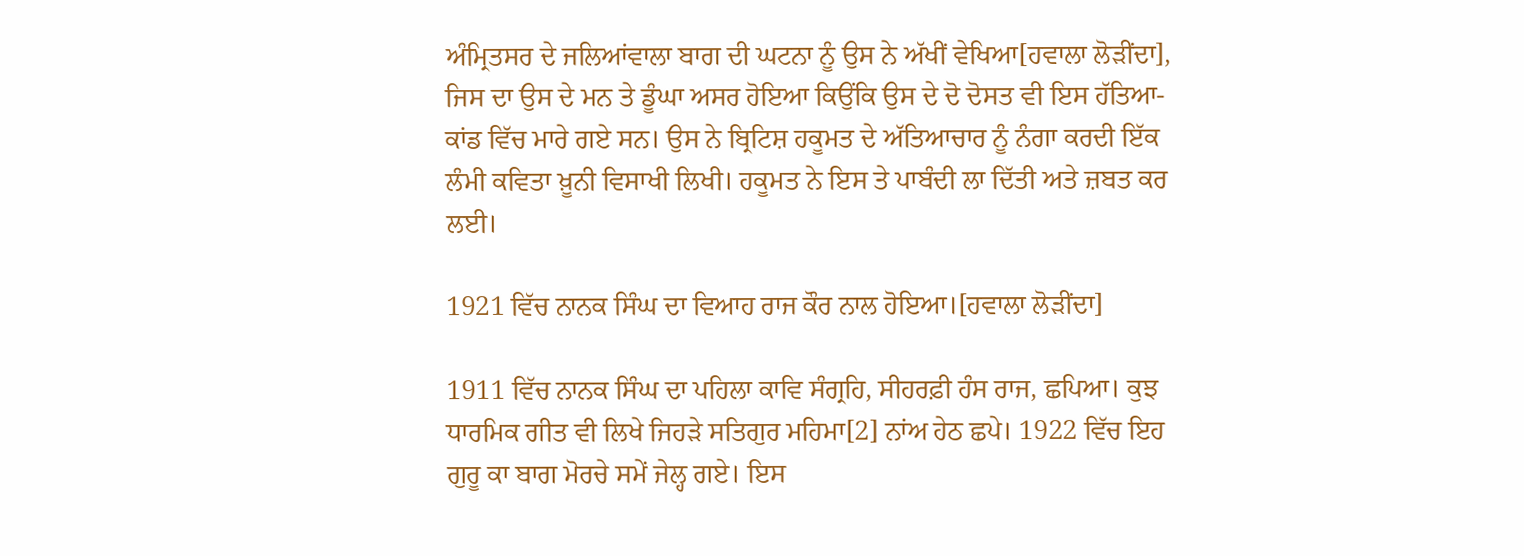ਅੰਮ੍ਰਿਤਸਰ ਦੇ ਜਲਿਆਂਵਾਲਾ ਬਾਗ ਦੀ ਘਟਨਾ ਨੂੰ ਉਸ ਨੇ ਅੱਖੀਂ ਵੇਖਿਆ[ਹਵਾਲਾ ਲੋੜੀਂਦਾ], ਜਿਸ ਦਾ ਉਸ ਦੇ ਮਨ ਤੇ ਡੂੰਘਾ ਅਸਰ ਹੋਇਆ ਕਿਉਂਕਿ ਉਸ ਦੇ ਦੋ ਦੋਸਤ ਵੀ ਇਸ ਹੱਤਿਆ-ਕਾਂਡ ਵਿੱਚ ਮਾਰੇ ਗਏ ਸਨ। ਉਸ ਨੇ ਬ੍ਰਿਟਿਸ਼ ਹਕੂਮਤ ਦੇ ਅੱਤਿਆਚਾਰ ਨੂੰ ਨੰਗਾ ਕਰਦੀ ਇੱਕ ਲੰਮੀ ਕਵਿਤਾ ਖ਼ੂਨੀ ਵਿਸਾਖੀ ਲਿਖੀ। ਹਕੂਮਤ ਨੇ ਇਸ ਤੇ ਪਾਬੰਦੀ ਲਾ ਦਿੱਤੀ ਅਤੇ ਜ਼ਬਤ ਕਰ ਲਈ।

1921 ਵਿੱਚ ਨਾਨਕ ਸਿੰਘ ਦਾ ਵਿਆਹ ਰਾਜ ਕੌਰ ਨਾਲ ਹੋਇਆ।[ਹਵਾਲਾ ਲੋੜੀਂਦਾ]

1911 ਵਿੱਚ ਨਾਨਕ ਸਿੰਘ ਦਾ ਪਹਿਲਾ ਕਾਵਿ ਸੰਗ੍ਰਹਿ, ਸੀਹਰਫ਼ੀ ਹੰਸ ਰਾਜ, ਛਪਿਆ। ਕੁਝ ਧਾਰਮਿਕ ਗੀਤ ਵੀ ਲਿਖੇ ਜਿਹੜੇ ਸਤਿਗੁਰ ਮਹਿਮਾ[2] ਨਾਂਅ ਹੇਠ ਛਪੇ। 1922 ਵਿੱਚ ਇਹ ਗੁਰੂ ਕਾ ਬਾਗ ਮੋਰਚੇ ਸਮੇਂ ਜੇਲ੍ਹ ਗਏ। ਇਸ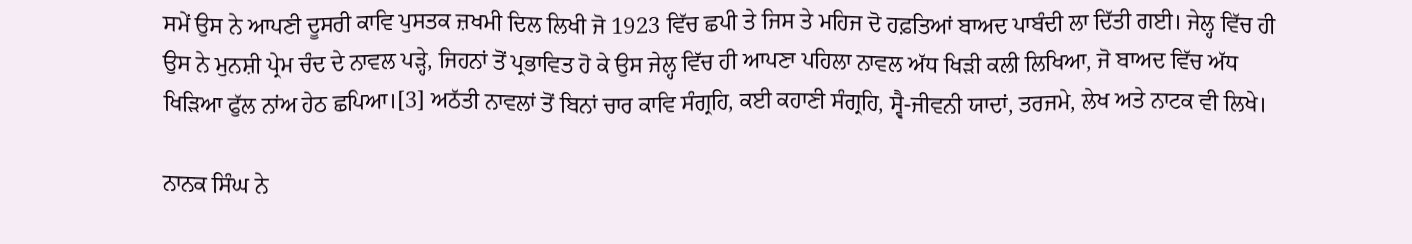ਸਮੇਂ ਉਸ ਨੇ ਆਪਣੀ ਦੂਸਰੀ ਕਾਵਿ ਪੁਸਤਕ ਜ਼ਖਮੀ ਦਿਲ ਲਿਖੀ ਜੋ 1923 ਵਿੱਚ ਛਪੀ ਤੇ ਜਿਸ ਤੇ ਮਹਿਜ ਦੋ ਹਫ਼ਤਿਆਂ ਬਾਅਦ ਪਾਬੰਦੀ ਲਾ ਦਿੱਤੀ ਗਈ। ਜੇਲ੍ਹ ਵਿੱਚ ਹੀ ਉਸ ਨੇ ਮੁਨਸ਼ੀ ਪ੍ਰੇਮ ਚੰਦ ਦੇ ਨਾਵਲ ਪੜ੍ਹੇ, ਜਿਹਨਾਂ ਤੋਂ ਪ੍ਰਭਾਵਿਤ ਹੋ ਕੇ ਉਸ ਜੇਲ੍ਹ ਵਿੱਚ ਹੀ ਆਪਣਾ ਪਹਿਲਾ ਨਾਵਲ ਅੱਧ ਖਿੜੀ ਕਲੀ ਲਿਖਿਆ, ਜੋ ਬਾਅਦ ਵਿੱਚ ਅੱਧ ਖਿੜਿਆ ਫੁੱਲ ਨਾਂਅ ਹੇਠ ਛਪਿਆ।[3] ਅਠੱਤੀ ਨਾਵਲਾਂ ਤੋਂ ਬਿਨਾਂ ਚਾਰ ਕਾਵਿ ਸੰਗ੍ਰਹਿ, ਕਈ ਕਹਾਣੀ ਸੰਗ੍ਰਹਿ, ਸ੍ਵੈ-ਜੀਵਨੀ ਯਾਦਾਂ, ਤਰਜਮੇ, ਲੇਖ ਅਤੇ ਨਾਟਕ ਵੀ ਲਿਖੇ।

ਨਾਨਕ ਸਿੰਘ ਨੇ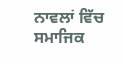ਨਾਵਲਾਂ ਵਿੱਚ ਸਮਾਜਿਕ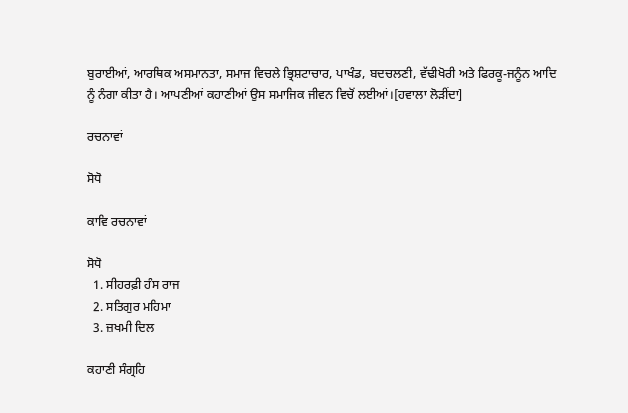ਬੁਰਾਈਆਂ, ਆਰਥਿਕ ਅਸਮਾਨਤਾ, ਸਮਾਜ ਵਿਚਲੇ ਭ੍ਰਿਸ਼ਟਾਚਾਰ, ਪਾਖੰਡ, ਬਦਚਲਣੀ, ਵੱਢੀਖੋਰੀ ਅਤੇ ਫਿਰਕੂ-ਜਨੂੰਨ ਆਦਿ ਨੂੰ ਨੰਗਾ ਕੀਤਾ ਹੈ। ਆਪਣੀਆਂ ਕਹਾਣੀਆਂ ਉਸ ਸਮਾਜਿਕ ਜੀਵਨ ਵਿਚੋਂ ਲਈਆਂ।[ਹਵਾਲਾ ਲੋੜੀਂਦਾ]

ਰਚਨਾਵਾਂ

ਸੋਧੋ

ਕਾਵਿ ਰਚਨਾਵਾਂ

ਸੋਧੋ
  1. ਸੀਹਰਫ਼ੀ ਹੰਸ ਰਾਜ
  2. ਸਤਿਗੁਰ ਮਹਿਮਾ
  3. ਜ਼ਖਮੀ ਦਿਲ

ਕਹਾਣੀ ਸੰਗ੍ਰਹਿ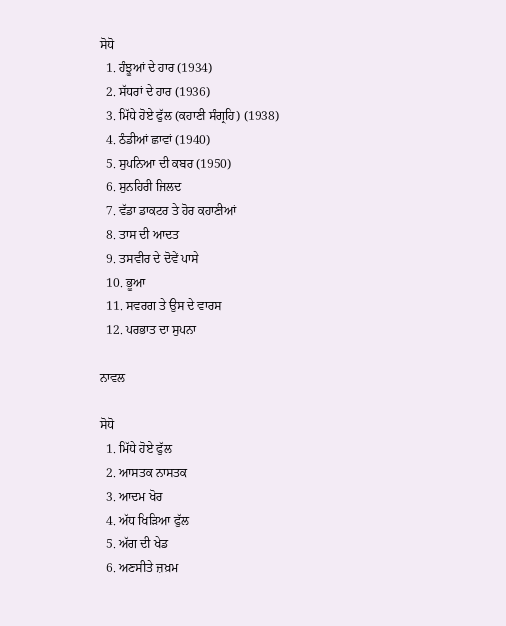ਸੋਧੋ
  1. ਹੰਝੂਆਂ ਦੇ ਹਾਰ (1934)
  2. ਸੱਧਰਾਂ ਦੇ ਹਾਰ (1936)
  3. ਮਿੱਧੇ ਹੋਏ ਫੁੱਲ (ਕਹਾਣੀ ਸੰਗ੍ਰਹਿ) (1938)
  4. ਠੰਡੀਆਂ ਛਾਵਾਂ (1940)
  5. ਸੁਪਨਿਆ ਦੀ ਕਬਰ (1950)
  6. ਸੁਨਹਿਰੀ ਜਿਲਦ
  7. ਵੱਡਾ ਡਾਕਟਰ ਤੇ ਹੋਰ ਕਹਾਣੀਆਂ
  8. ਤਾਸ ਦੀ ਆਦਤ
  9. ਤਸਵੀਰ ਦੇ ਦੋਵੇਂ ਪਾਸੇ
  10. ਭੂਆ
  11. ਸਵਰਗ ਤੇ ਉਸ ਦੇ ਵਾਰਸ
  12. ਪਰਭਾਤ ਦਾ ਸੁਪਨਾ

ਨਾਵਲ

ਸੋਧੋ
  1. ਮਿੱਧੇ ਹੋਏ ਫੁੱਲ
  2. ਆਸਤਕ ਨਾਸਤਕ
  3. ਆਦਮ ਖੋਰ
  4. ਅੱਧ ਖਿੜਿਆ ਫੁੱਲ
  5. ਅੱਗ ਦੀ ਖੇਡ
  6. ਅਣਸੀਤੇ ਜ਼ਖ਼ਮ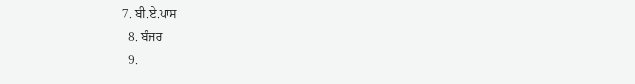7. ਬੀ.ਏ.ਪਾਸ
  8. ਬੰਜਰ
  9.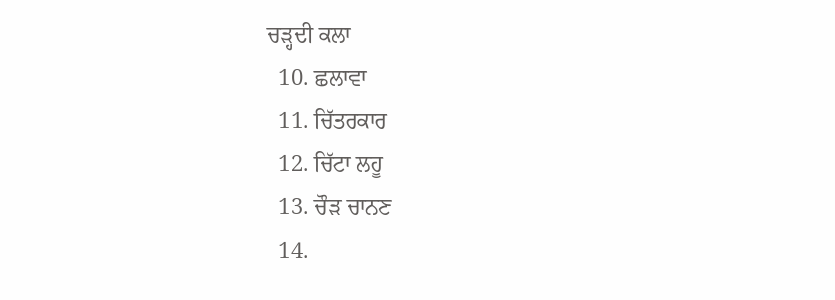ਚੜ੍ਹਦੀ ਕਲਾ
  10. ਛਲਾਵਾ
  11. ਚਿੱਤਰਕਾਰ
  12. ਚਿੱਟਾ ਲਹੂ
  13. ਚੌੜ ਚਾਨਣ
  14.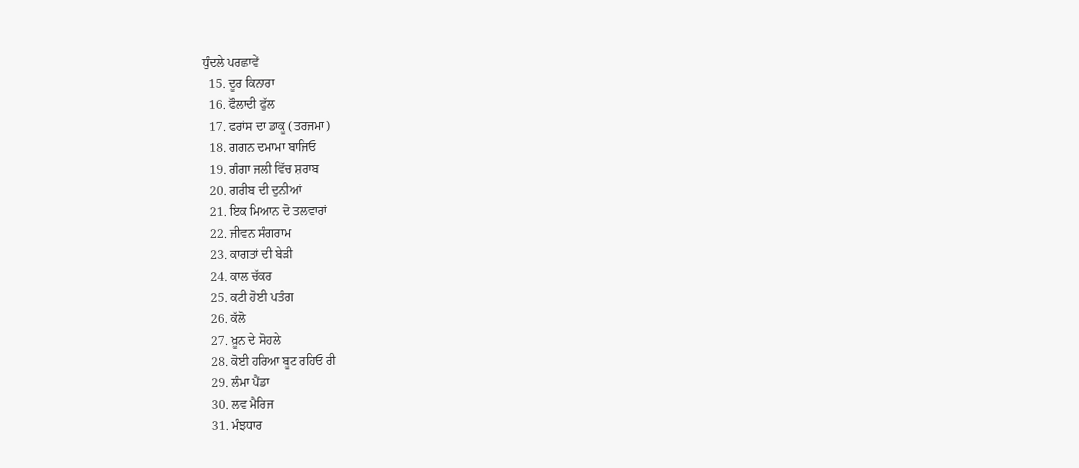ਧੁੰਦਲੇ ਪਰਛਾਵੇਂ
  15. ਦੂਰ ਕਿਨਾਰਾ
  16. ਫੌਲਾਦੀ ਫੁੱਲ
  17. ਫਰਾਂਸ ਦਾ ਡਾਕੂ (ਤਰਜਮਾ)
  18. ਗਗਨ ਦਮਾਮਾ ਬਾਜਿਓ
  19. ਗੰਗਾ ਜਲੀ ਵਿੱਚ ਸ਼ਰਾਬ
  20. ਗਰੀਬ ਦੀ ਦੁਨੀਆਂ
  21. ਇਕ ਮਿਆਨ ਦੋ ਤਲਵਾਰਾਂ
  22. ਜੀਵਨ ਸੰਗਰਾਮ
  23. ਕਾਗਤਾਂ ਦੀ ਬੇੜੀ
  24. ਕਾਲ ਚੱਕਰ
  25. ਕਟੀ ਹੋਈ ਪਤੰਗ
  26. ਕੱਲੋ
  27. ਖ਼ੂਨ ਦੇ ਸੋਹਲੇ
  28. ਕੋਈ ਹਰਿਆ ਬੂਟ ਰਹਿਓ ਰੀ
  29. ਲੰਮਾ ਪੈਂਡਾ
  30. ਲਵ ਮੈਰਿਜ
  31. ਮੰਝਧਾਰ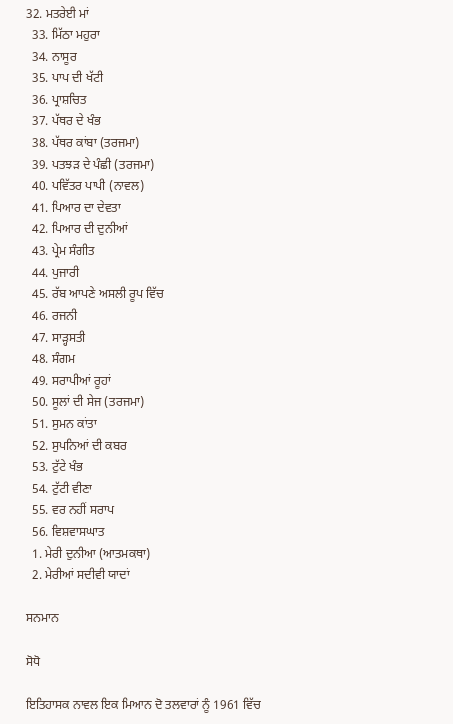32. ਮਤਰੇਈ ਮਾਂ
  33. ਮਿੱਠਾ ਮਹੁਰਾ
  34. ਨਾਸੂਰ
  35. ਪਾਪ ਦੀ ਖੱਟੀ
  36. ਪ੍ਰਾਸ਼ਚਿਤ
  37. ਪੱਥਰ ਦੇ ਖੰਭ
  38. ਪੱਥਰ ਕਾਂਬਾ (ਤਰਜਮਾ)
  39. ਪਤਝੜ ਦੇ ਪੰਛੀ (ਤਰਜਮਾ)
  40. ਪਵਿੱਤਰ ਪਾਪੀ (ਨਾਵਲ)
  41. ਪਿਆਰ ਦਾ ਦੇਵਤਾ
  42. ਪਿਆਰ ਦੀ ਦੁਨੀਆਂ
  43. ਪ੍ਰੇਮ ਸੰਗੀਤ
  44. ਪੁਜਾਰੀ
  45. ਰੱਬ ਆਪਣੇ ਅਸਲੀ ਰੂਪ ਵਿੱਚ
  46. ਰਜਨੀ
  47. ਸਾੜ੍ਹਸਤੀ
  48. ਸੰਗਮ
  49. ਸਰਾਪੀਆਂ ਰੂਹਾਂ
  50. ਸੂਲਾਂ ਦੀ ਸੇਜ (ਤਰਜਮਾ)
  51. ਸੁਮਨ ਕਾਂਤਾ
  52. ਸੁਪਨਿਆਂ ਦੀ ਕਬਰ
  53. ਟੁੱਟੇ ਖੰਭ
  54. ਟੁੱਟੀ ਵੀਣਾ
  55. ਵਰ ਨਹੀਂ ਸਰਾਪ
  56. ਵਿਸ਼ਵਾਸਘਾਤ
  1. ਮੇਰੀ ਦੁਨੀਆ (ਆਤਮਕਥਾ)
  2. ਮੇਰੀਆਂ ਸਦੀਵੀ ਯਾਦਾਂ

ਸਨਮਾਨ

ਸੋਧੋ

ਇਤਿਹਾਸਕ ਨਾਵਲ ਇਕ ਮਿਆਨ ਦੋ ਤਲਵਾਰਾਂ ਨੂੰ 1961 ਵਿੱਚ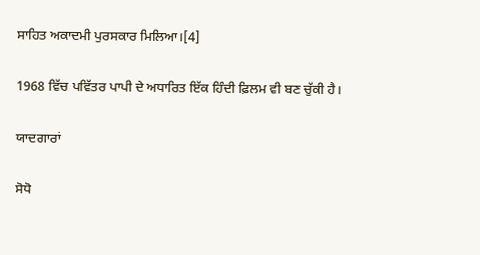ਸਾਹਿਤ ਅਕਾਦਮੀ ਪੁਰਸਕਾਰ ਮਿਲਿਆ।[4]

1968 ਵਿੱਚ ਪਵਿੱਤਰ ਪਾਪੀ ਦੇ ਅਧਾਰਿਤ ਇੱਕ ਹਿੰਦੀ ਫ਼ਿਲਮ ਵੀ ਬਣ ਚੁੱਕੀ ਹੈ।

ਯਾਦਗਾਰਾਂ

ਸੋਧੋ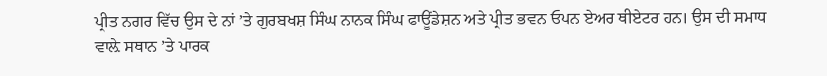ਪ੍ਰੀਤ ਨਗਰ ਵਿੱਚ ਉਸ ਦੇ ਨਾਂ ’ਤੇ ਗੁਰਬਖਸ਼ ਸਿੰਘ ਨਾਨਕ ਸਿੰਘ ਫਾਊਂਡੇਸ਼ਨ ਅਤੇ ਪ੍ਰੀਤ ਭਵਨ ਓਪਨ ਏਅਰ ਥੀਏਟਰ ਹਨ। ਉਸ ਦੀ ਸਮਾਧ ਵਾਲ਼ੇ ਸਥਾਨ ’ਤੇ ਪਾਰਕ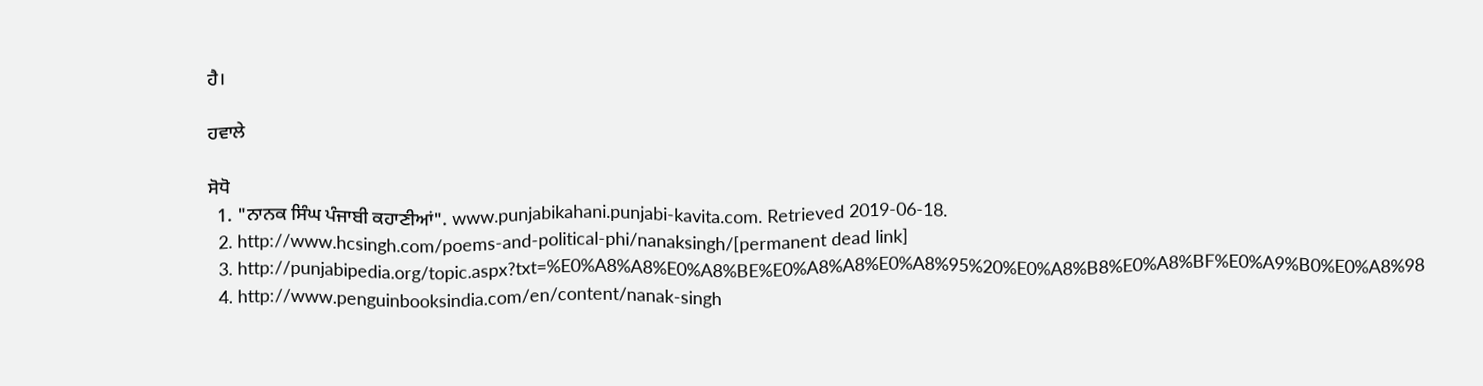ਹੈ।

ਹਵਾਲੇ

ਸੋਧੋ
  1. "ਨਾਨਕ ਸਿੰਘ ਪੰਜਾਬੀ ਕਹਾਣੀਆਂ". www.punjabikahani.punjabi-kavita.com. Retrieved 2019-06-18.
  2. http://www.hcsingh.com/poems-and-political-phi/nanaksingh/[permanent dead link]
  3. http://punjabipedia.org/topic.aspx?txt=%E0%A8%A8%E0%A8%BE%E0%A8%A8%E0%A8%95%20%E0%A8%B8%E0%A8%BF%E0%A9%B0%E0%A8%98
  4. http://www.penguinbooksindia.com/en/content/nanak-singh